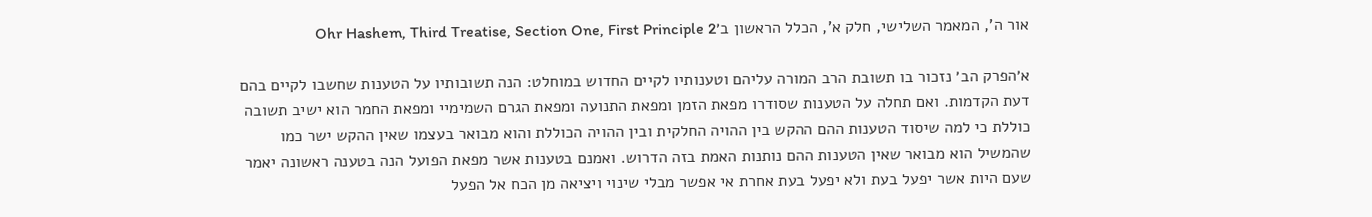אור ה', המאמר השלישי, חלק א', הכלל הראשון ב׳Ohr Hashem, Third Treatise, Section One, First Principle 2

א׳הפרק הב׳ נזכור בו תשובת הרב המורה עליהם וטענותיו לקיים החדוש במוחלט: הנה תשובותיו על הטענות שחשבו לקיים בהם דעת הקדמות. ואם תחלה על הטענות שסודרו מפאת הזמן ומפאת התנועה ומפאת הגרם השמימיי ומפאת החמר הוא ישיב תשובה כוללת כי למה שיסוד הטענות ההם ההקש בין ההויה החלקית ובין ההויה הכוללת והוא מבואר בעצמו שאין ההקש ישר כמו שהמשיל הוא מבואר שאין הטענות ההם נותנות האמת בזה הדרוש. ואמנם בטענות אשר מפאת הפועל הנה בטענה ראשונה יאמר שעם היות אשר יפעל בעת ולא יפעל בעת אחרת אי אפשר מבלי שינוי ויציאה מן הכח אל הפעל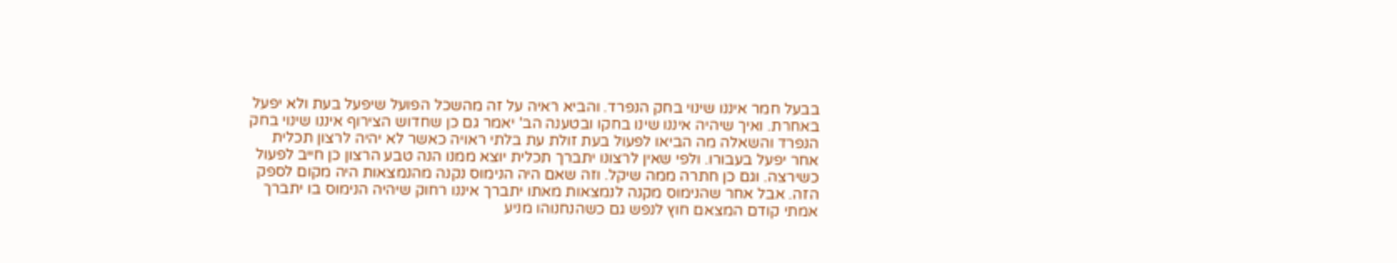בבעל חמר איננו שינוי בחק הנפרד. והביא ראיה על זה מהשכל הפועל שיפעל בעת ולא יפעל באחרת. ואיך שיהיה איננו שינו בחקו ובטענה הב' יאמר גם כן שחדוש הצירוף איננו שינוי בחק הנפרד והשאלה מה הביאו לפעול בעת זולת עת בלתי ראויה כאשר לא יהיה לרצון תכלית אחר יפעל בעבורו. ולפי שאין לרצונו יתברך תכלית יוצא ממנו הנה טבע הרצון כן חייב לפעול כשירצה. וגם כן חתרה ממה שיקל. וזה שאם היה הנימוס נקנה מהנמצאות היה מקום לספק הזה. אבל אחר שהנימוס מקנה לנמצאות מאתו יתברך איננו רחוק שיהיה הנימוס בו יתברך אמתי קודם המצאם חוץ לנפש גם כשהנחנוהו מניע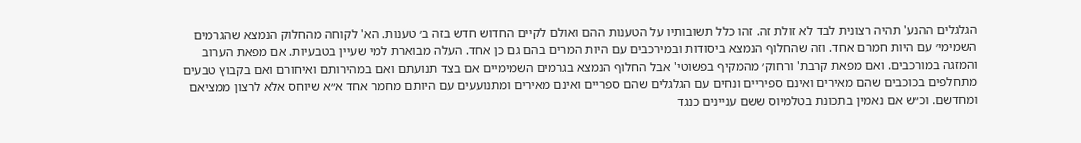הגלגלים ההנע' תהיה רצונית לבד לא זולת זה. זהו כלל תשובותיו על הטענות ההם ואולם לקיים החדוש חדש בזה ב׳ טענות. הא' לקוחה מהחלוק הנמצא שהגרמים השמימי׳ עם היות חמרם אחד. וזה שהחלוף הנמצא ביסודות ובמירכבים עם היות המרים בהם גם כן אחד. העלה מבוארת למי שעיין בטבעיות. אם מפאת הערוב והמזגה במורכבים. ואם מפאת קרבת' ורחוק׳ מהמקיף בפשוטי' אבל החלוף הנמצא בגרמים השמימיים אם בצד תנועתם ואם במהירותם ואיחורם ואם בקבוץ טבעים מתחלפים בכוכבים שהם מאירים ואינם ספיריים ונחים עם הגלגלים שהם ספריים ואינם מאירים ומתנועעים עם היותם מחמר אחד א״א שיוחס אלא לרצון ממציאם ומחדשם. וכ״ש אם נאמין בתכונת בטלמיוס ששם עניינים כנגד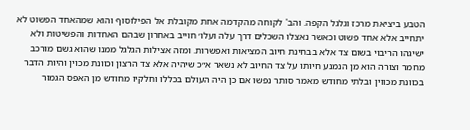הטבע ביציאת מרכז וגלגל הקפה. והב' לקוחה מהקדמה אחת מקובלת אל הפילוסוף והוא שמהאחד הפשוט לא יתחייב אלא אחד פשוט וכאשר נאצלו השכלים דרך עלה ועלו׳ חוייב באחרון שבהם האחדות והפשיטות ולא ישיגהו הריבוי בשום צד אלא בבחינת חיוב המציאות ואפשרות. ומזה אצילות הגלגל ממנו שהוא גשם מורכב מחמר וצורה הוא מן הנמנע חיותו על צד החיוב לא נשאר א״כ שיהיה אלא צד הרצון וכוונת מכוין והיות הדבר בכוונת מכווין ובלתי מחודש מאמר סותר נפשו אם כן היה העולם בכללו וחלקיו מחודש מן האפס הגמור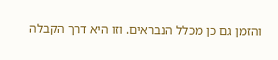והזמן גם כן מכלל הנבראים. וזו היא דרך הקבלה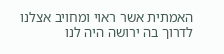האמתית אשר ראוי ומחויב אצלנו לדרוך בה ירושה היה לנו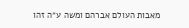מאבות העולם אברהם ומשה ע״ה זהו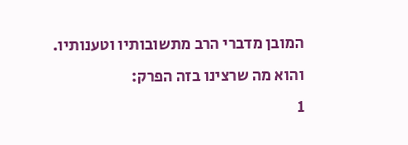המובן מדברי הרב מתשובותיו וטענותיו. והוא מה שרצינו בזה הפרק:
1